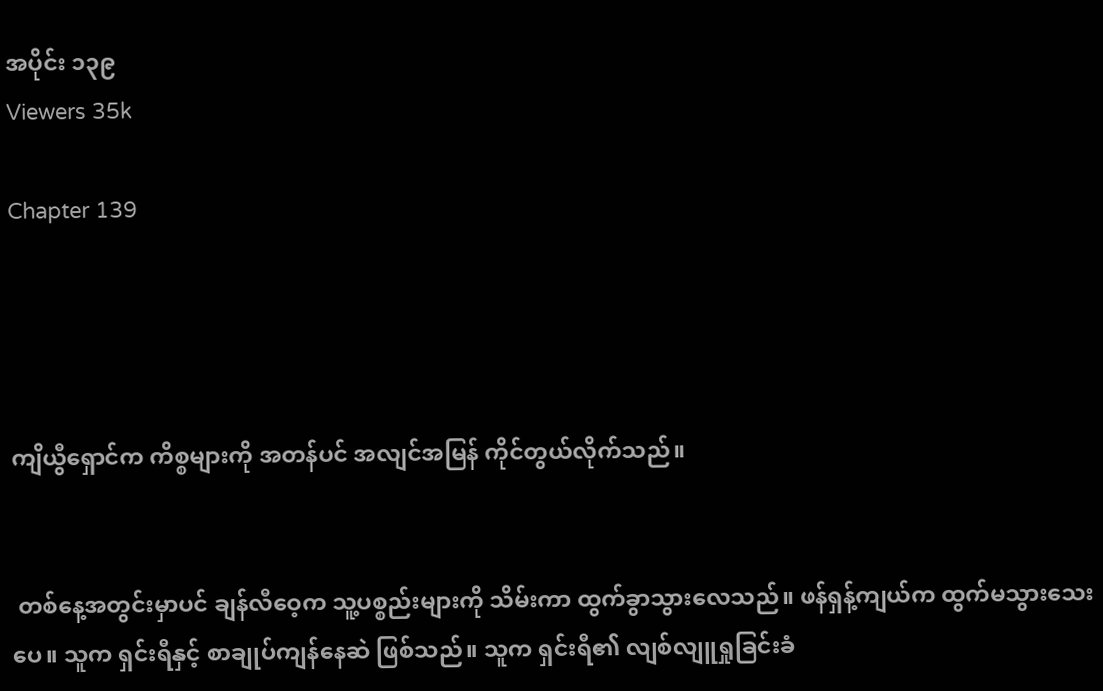အပိုင်း ၁၃၉
Viewers 35k

Chapter 139




ကျိယွီရှောင်က ကိစ္စများကို အတန်ပင် အလျင်အမြန် ကိုင်တွယ်လိုက်သည်။


 တစ်နေ့အတွင်းမှာပင် ချန်လီဝေ့က သူ့ပစ္စည်းများကို သိမ်းကာ ထွက်ခွာသွားလေသည်။ ဖန်ရှန့်ကျယ်က ထွက်မသွားသေးပေ။ သူက ရှင်းရီနှင့် စာချုပ်ကျန်နေဆဲ ဖြစ်သည်။ သူက ရှင်းရီ၏ လျစ်လျူရှုခြင်းခံ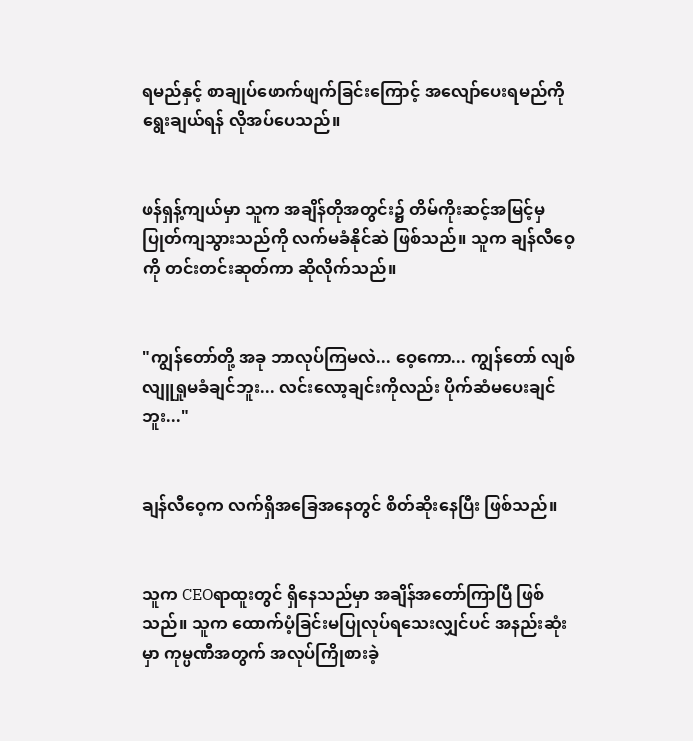ရမည်နှင့် စာချုပ်ဖောက်ဖျက်ခြင်းကြောင့် အလျော်ပေးရမည်ကို ရွေးချယ်ရန် လိုအပ်ပေသည်။


ဖန်ရှန့်ကျယ်မှာ သူက အချိန်တိုအတွင်း၌ တိမ်ကိုးဆင့်အမြင့်မှ ပြုတ်ကျသွားသည်ကို လက်မခံနိုင်ဆဲ ဖြစ်သည်။ သူက ချန်လီဝေ့ကို တင်းတင်းဆုတ်ကာ ဆိုလိုက်သည်။


"ကျွန်တော်တို့ အခု ဘာလုပ်ကြမလဲ... ဝေ့ကော... ကျွန်တော် လျစ်လျူရှုမခံချင်ဘူး... လင်းလော့ချင်းကိုလည်း ပိုက်ဆံမပေးချင်ဘူး..."


ချန်လီဝေ့က လက်ရှိအခြေအနေတွင် စိတ်ဆိုးနေပြီး ဖြစ်သည်။


သူက CEOရာထူးတွင် ရှိနေသည်မှာ အချိန်အတော်ကြာပြီ ဖြစ်သည်။ သူက ထောက်ပံ့ခြင်းမပြုလုပ်ရသေးလျှင်ပင် အနည်းဆုံးမှာ ကုမ္ပဏီအတွက် အလုပ်ကြိုစားခဲ့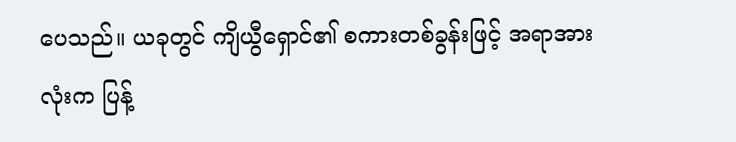ပေသည်။ ယခုတွင် ကျိယွီရှောင်၏ စကားတစ်ခွန်းဖြင့် အရာအားလုံးက ပြန့်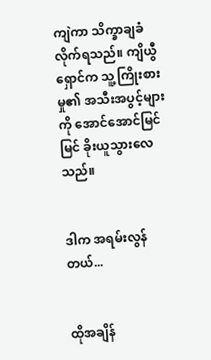ကျဲကာ သိက္ခာချခံလိုက်ရသည်။ ကျိယွီရှောင်က သူ့ကြိုးစားမှု၏ အသီးအပွင့်များကို အောင်အောင်မြင်မြင် ခိုးယူသွားလေသည်။


ဒါက အရမ်းလွန်တယ်...


ထိုအချိန်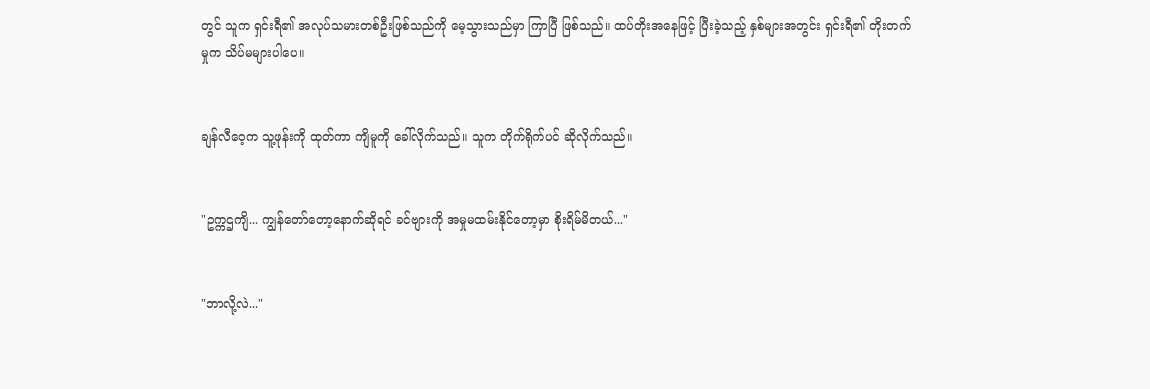တွင် သူက ရှင်းရီ၏ အလုပ်သမားတစ်ဦးဖြစ်သည်ကို မေ့သွားသည်မှာ ကြာပြီ ဖြစ်သည်။ ထပ်တိုးအနေဖြင့် ပြီးခဲ့သည့် နှစ်များအတွင်း ရှင်းရီ၏ တိုးတက်မှုက သိပ်မများပါပေ။


ချန်လီဝေ့က သူ့ဖုန်းကို ထုတ်ကာ ကျိမူကို ခေါ်လိုက်သည်။ သူက တိုက်ရိုက်ပင် ဆိုလိုက်သည်။


"ဥက္ကဌကျိ... ကျွန်တော်တော့နောက်ဆိုရင် ခင်ဗျားကို အမှုမထမ်းနိုင်တော့မှာ စိုးရိမ်မိတယ်..."


"ဘာလို့လဲ..."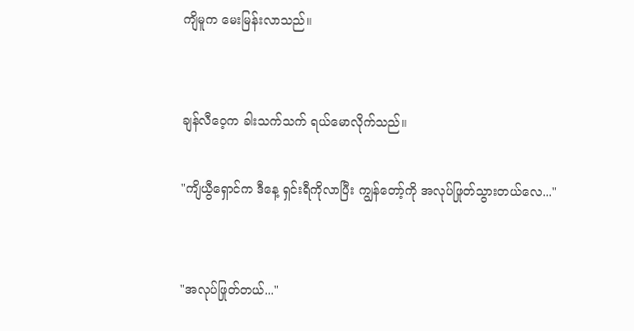ကျိမူက မေးမြန်းလာသည်။


ချန်လီဝေ့က ခါးသက်သက် ရယ်မောလိုက်သည်။

"ကျိယွီရှောင်က ဒီနေ့ ရှင်းရီကိုလာပြီး ကျွန်တော့်ကို အလုပ်ဖြုတ်သွားတယ်လေ..."


"အလုပ်ဖြုတ်တယ်..."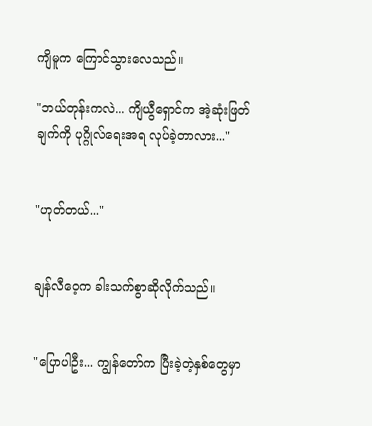ကျိမူက ကြောင်သွားလေသည်။

"ဘယ်တုန်းကလဲ... ကျိယွီရှောင်က အဲ့ဆုံးဖြတ်ချက်ကို ပုဂ္ဂိုလ်ရေးအရ လုပ်ခဲ့တာလား..."


"ဟုတ်တယ်..."


ချန်လီဝေ့က ခါးသက်စွာဆိုလိုက်သည်။


"ပြောပါဦး... ကျွန်တော်က ပြီးခဲ့တဲ့နှစ်တွေမှာ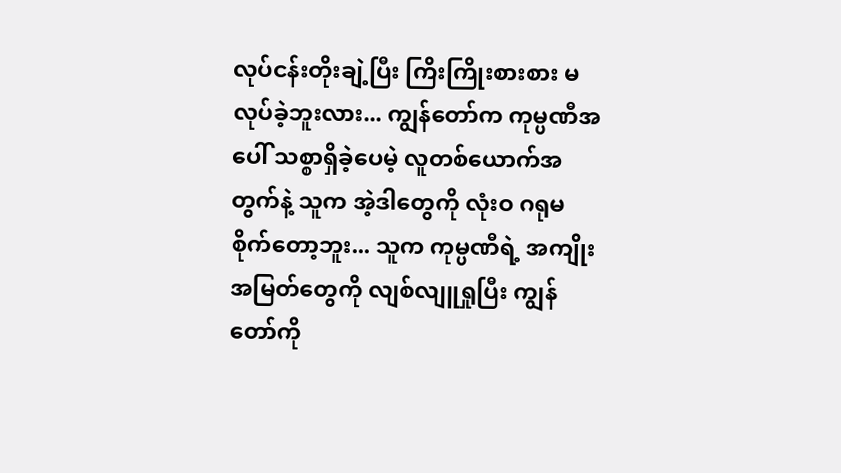လုပ်ငန်းတိုးချဲ့ပြီး ကြိးကြိုးစားစား မလုပ်ခဲ့ဘူးလား... ကျွန်တော်က ကုမ္ပဏီအပေါ် သစ္စာရှိခဲ့ပေမဲ့ လူတစ်ယောက်အတွက်နဲ့ သူက အဲ့ဒါတွေကို လုံးဝ ဂရုမစိုက်တော့ဘူး... သူက ကုမ္ပဏီရဲ့ အကျိုးအမြတ်တွေကို လျစ်လျူရှုပြီး ကျွန်တော်ကို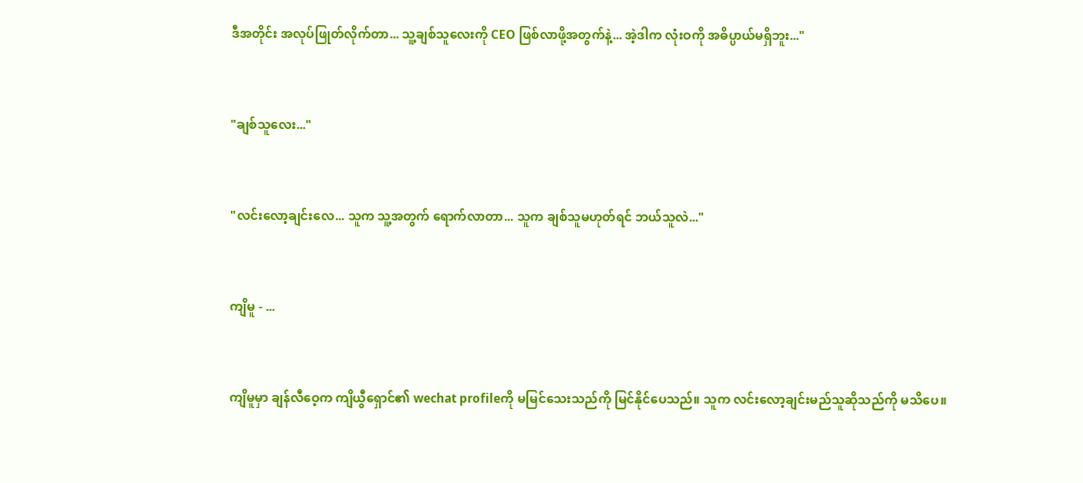ဒီအတိုင်း အလုပ်ဖြုတ်လိုက်တာ... သူ့ချစ်သူလေးကို CEO ဖြစ်လာဖို့အတွက်နဲ့... အဲ့ဒါက လုံးဝကို အဓိပ္ပာယ်မရှိဘူး..."


"ချစ်သူလေး..."


"လင်းလော့ချင်းလေ... သူက သူ့အတွက် ရောက်လာတာ... သူက ချစ်သူမဟုတ်ရင် ဘယ်သူလဲ..."


ကျိမူ - ...


ကျိမူမှာ ချန်လီဝေ့က ကျိယွီရှောင်၏ wechat profileကို မမြင်သေးသည်ကို မြင်နိုင်ပေသည်။ သူက လင်းလော့ချင်းမည်သူဆိုသည်ကို မသိပေ။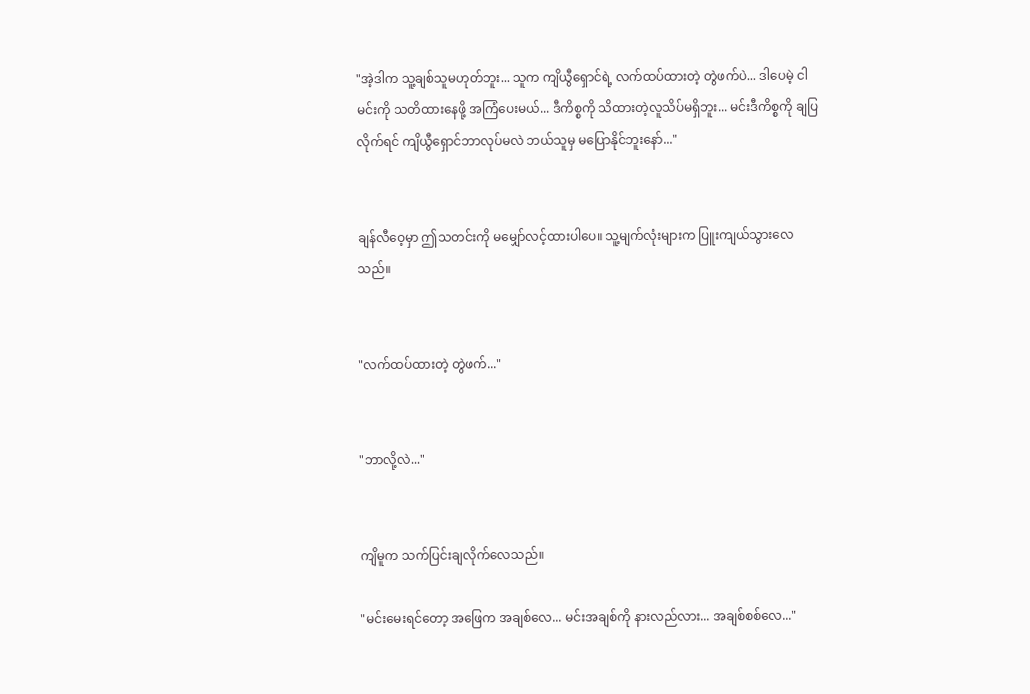"အဲ့ဒါက သူ့ချစ်သူမဟုတ်ဘူး... သူက ကျိယွီရှောင်ရဲ့ လက်ထပ်ထားတဲ့ တွဲဖက်ပဲ... ဒါပေမဲ့ ငါမင်းကို သတိထားနေဖို့ အကြံပေးမယ်... ဒီကိစ္စကို သိထားတဲ့လူသိပ်မရှိဘူး... မင်းဒီကိစ္စကို ချပြလိုက်ရင် ကျိယွီရှောင်ဘာလုပ်မလဲ ဘယ်သူမှ မပြောနိုင်ဘူးနော်..."


ချန်လီဝေ့မှာ ဤသတင်းကို မမျှော်လင့်ထားပါပေ။ သူ့မျက်လုံးများက ပြူးကျယ်သွားလေသည်။


"လက်ထပ်ထားတဲ့ တွဲဖက်..."


"ဘာလို့လဲ..."


ကျိမူက သက်ပြင်းချလိုက်လေသည်။

"မင်းမေးရင်တော့ အဖြေက အချစ်လေ... မင်းအချစ်ကို နားလည်လား... အချစ်စစ်လေ..."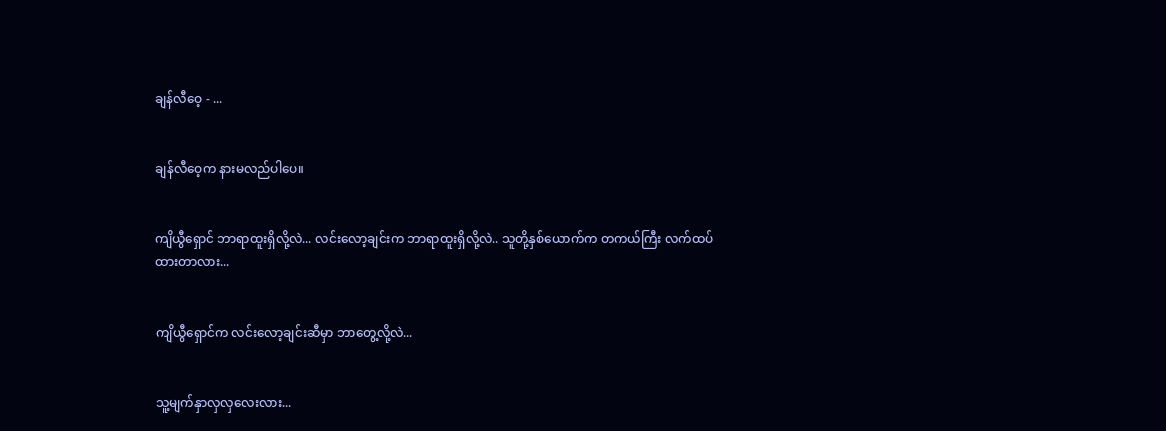ချန်လီဝေ့ - ...


ချန်လီဝေ့က နားမလည်ပါပေ။


ကျိယွီရှောင် ဘာရာထူးရှိလို့လဲ... လင်းလော့ချင်းက ဘာရာထူးရှိလို့လဲ.. သူတို့နှစ်ယောက်က တကယ်ကြီး လက်ထပ်ထားတာလား...


ကျိယွီရှောင်က လင်းလော့ချင်းဆီမှာ ဘာတွေ့လို့လဲ...


သူ့မျက်နှာလှလှလေးလား...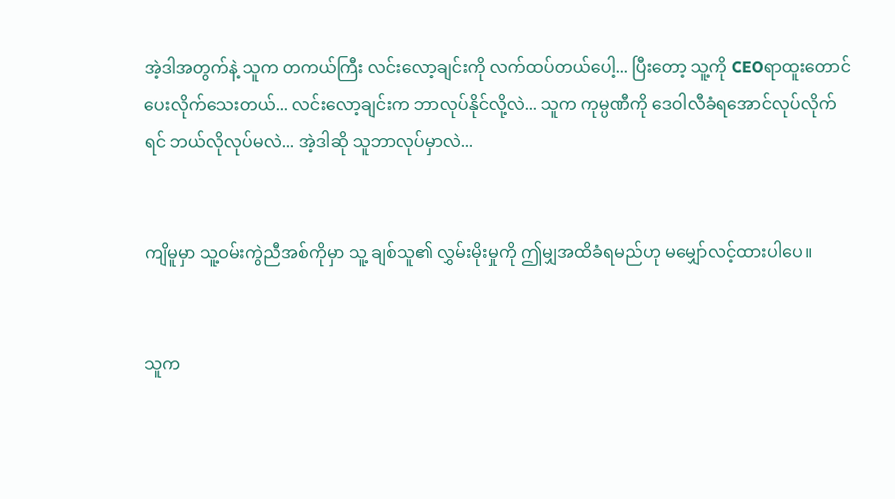အဲ့ဒါအတွက်နဲ့ သူက တကယ်ကြီး လင်းလော့ချင်းကို လက်ထပ်တယ်ပေါ့... ပြီးတော့ သူ့ကို CEOရာထူးတောင် ပေးလိုက်သေးတယ်... လင်းလော့ချင်းက ဘာလုပ်နိုင်လို့လဲ... သူက ကုမ္ပဏီကို ဒေဝါလီခံရအောင်လုပ်လိုက်ရင် ဘယ်လိုလုပ်မလဲ... အဲ့ဒါဆို သူဘာလုပ်မှာလဲ...


ကျိမူမှာ သူ့ဝမ်းကွဲညီအစ်ကိုမှာ သူ့ ချစ်သူ၏ လွှမ်းမိုးမှုကို ဤမျှအထိခံရမည်ဟု မမျှော်လင့်ထားပါပေ။


သူက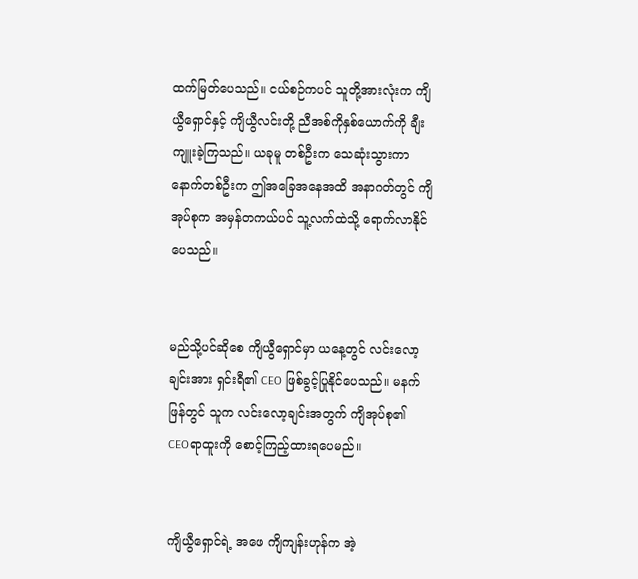ထက်မြတ်ပေသည်။ ငယ်စဉ်ကပင် သူတို့အားလုံးက ကျိယွီရှောင်နှင့် ကျိယွီလင်းတို့ ညီအစ်ကိုနှစ်ယောက်ကို ချီးကျူးခဲ့ကြသည်။ ယခုမူ တစ်ဦးက သေဆုံးသွားကာ နောက်တစ်ဦးက ဤအခြေအနေအထိ အနာဂတ်တွင် ကျိအုပ်စုက အမှန်တကယ်ပင် သူ့လက်ထဲသို့ ရောက်လာနိုင်ပေသည်။


မည်သို့ပင်ဆိုစေ ကျိယွီရှောင်မှာ ယနေ့တွင် လင်းလော့ချင်းအား ရှင်းရီ၏ CEO ဖြစ်ခွင့်ပြုနိုင်ပေသည်။ မနက်ဖြန်တွင် သူက လင်းလော့ချင်းအတွက် ကျိအုပ်စု၏ CEOရာထူးကို စောင့်ကြည့်ထားရပေမည်။


ကျိယွီရှောင်ရဲ့ အဖေ ကျိကျန်းဟုန်က အဲ့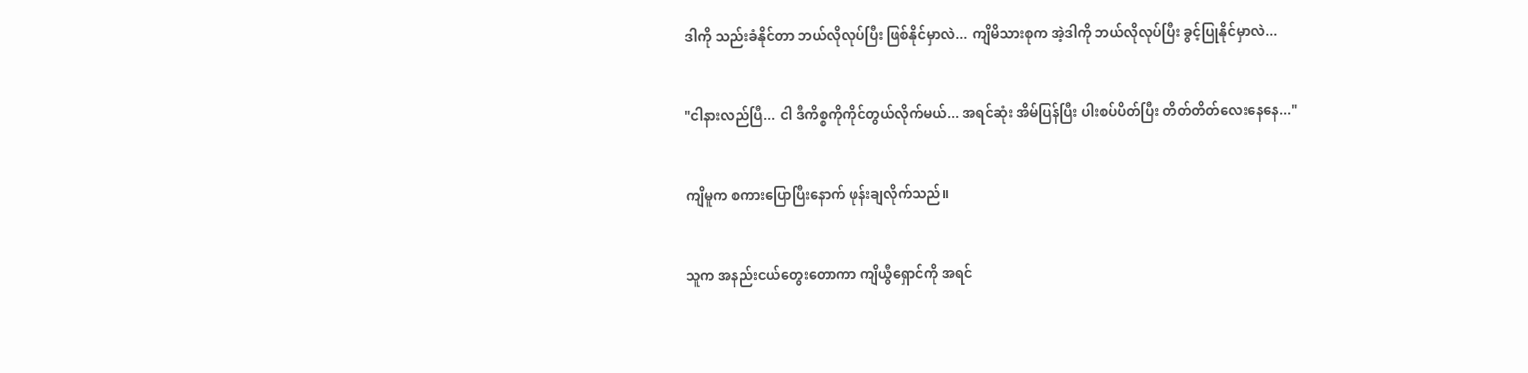ဒါကို သည်းခံနိုင်တာ ဘယ်လိုလုပ်ပြီး ဖြစ်နိုင်မှာလဲ... ကျိမိသားစုက အဲ့ဒါကို ဘယ်လိုလုပ်ပြီး ခွင့်ပြုနိုင်မှာလဲ...


"ငါနားလည်ပြီ... ငါ ဒီကိစ္စကိုကိုင်တွယ်လိုက်မယ်... အရင်ဆုံး အိမ်ပြန်ပြီး ပါးစပ်ပိတ်ပြီး တိတ်တိတ်လေးနေနေ..."


ကျိမူက စကားပြောပြီးနောက် ဖုန်းချလိုက်သည်။


သူက အနည်းငယ်တွေးတောကာ ကျိယွီရှောင်ကို အရင်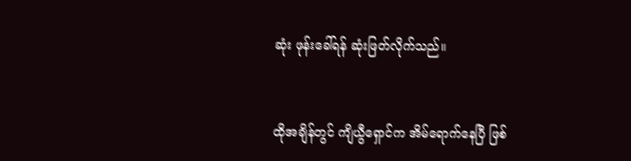ဆုံး ဖုန်းခေါ်ရန် ဆုံးဖြတ်လိုက်သည်။


ထိုအချိန်တွင် ကျိယွီရှောင်က အိမ်ရောက်နေပြီ ဖြစ်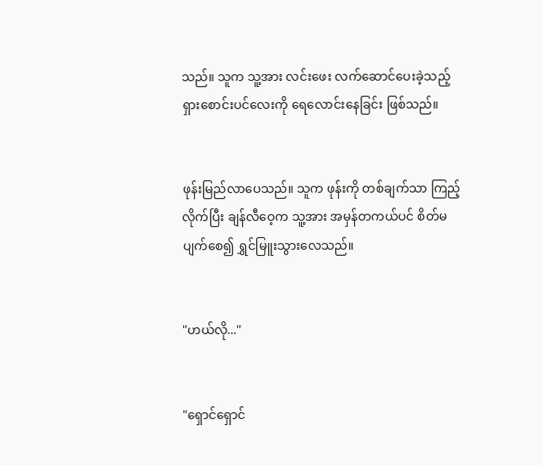သည်။ သူက သူ့အား လင်းဖေး လက်ဆောင်ပေးခဲ့သည့် ရှားစောင်းပင်လေးကို ရေလောင်းနေခြင်း ဖြစ်သည်။


ဖုန်းမြည်လာပေသည်။ သူက ဖုန်းကို တစ်ချက်သာ ကြည့်လိုက်ပြီး ချန်လီဝေ့က သူ့အား အမှန်တကယ်ပင် စိတ်မပျက်စေ၍ ရွှင်မြူးသွားလေသည်။


"ဟယ်လို..."


"ရှောင်ရှောင်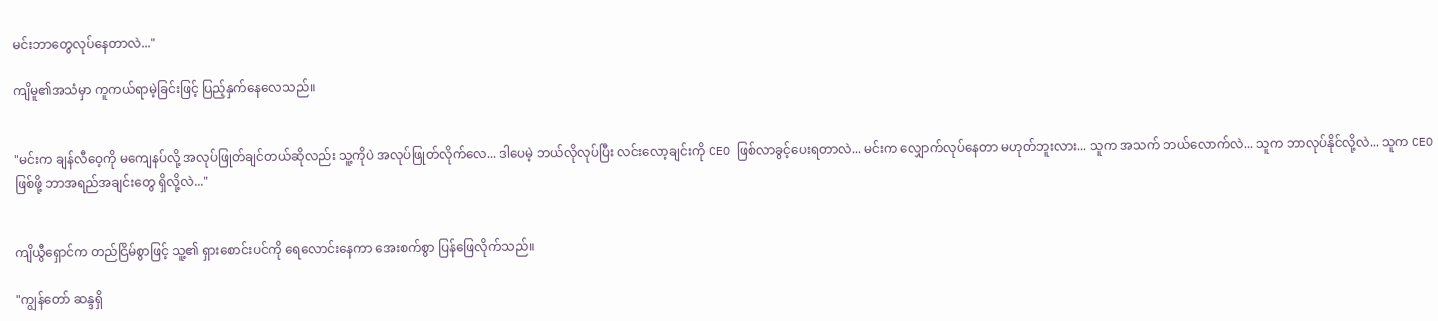မင်းဘာတွေလုပ်နေတာလဲ..."

ကျိမူ၏အသံမှာ ကူကယ်ရာမဲ့ခြင်းဖြင့် ပြည့်နှက်နေလေသည်။


"မင်းက ချန်လီဝေ့ကို မကျေနပ်လို့ အလုပ်ဖြုတ်ချင်တယ်ဆိုလည်း သူ့ကိုပဲ အလုပ်ဖြုတ်လိုက်လေ... ဒါပေမဲ့ ဘယ်လိုလုပ်ပြီး လင်းလော့ချင်းကို CEO ဖြစ်လာခွင့်ပေးရတာလဲ... မင်းက လျှောက်လုပ်နေတာ မဟုတ်ဘူးလား... သူက အသက် ဘယ်လောက်လဲ... သူက ဘာလုပ်နိုင်လို့လဲ... သူက CEO ဖြစ်ဖို့ ဘာအရည်အချင်းတွေ ရှိလို့လဲ..."


ကျိယွီရှောင်က တည်ငြိမ်စွာဖြင့် သူ့၏ ရှားစောင်းပင်ကို ရေလောင်းနေကာ အေးစက်စွာ ပြန်ဖြေလိုက်သည်။

"ကျွန်တော် ဆန္ဒရှိ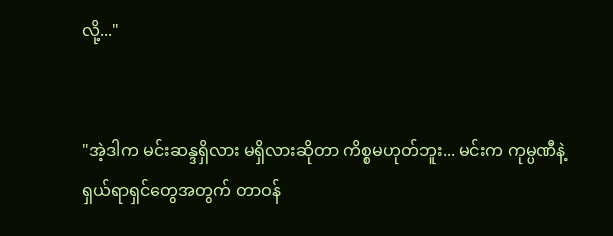လို့..."


"အဲ့ဒါက မင်းဆန္ဒရှိလား မရှိလားဆိုတာ ကိစ္စမဟုတ်ဘူး... မင်းက ကုမ္ပဏီနဲ့ ရှယ်ရာရှင်တွေအတွက် တာဝန်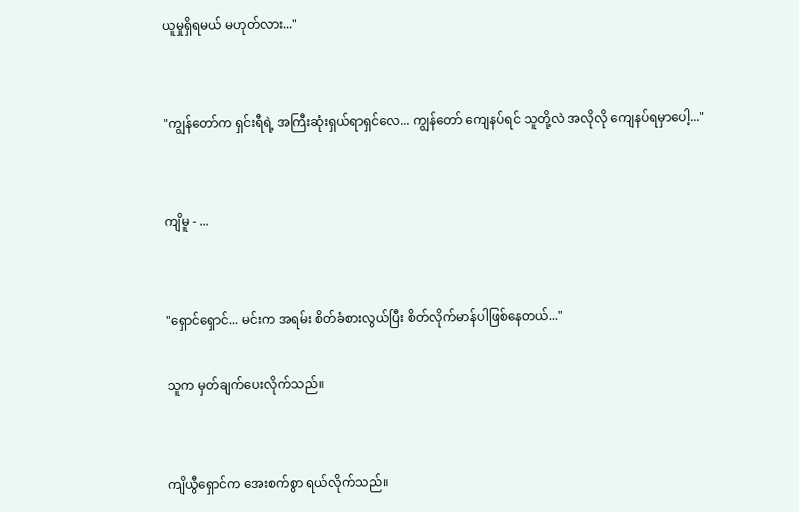ယူမှုရှိရမယ် မဟုတ်လား..."


"ကျွန်တော်က ရှင်းရီရဲ့ အကြီးဆုံးရှယ်ရာရှင်လေ... ကျွန်တော် ကျေနပ်ရင် သူတို့လဲ အလိုလို ကျေနပ်ရမှာပေါ့..."


ကျိမူ - ...


"ရှောင်ရှောင်... မင်းက အရမ်း စိတ်ခံစားလွယ်ပြီး စိတ်လိုက်မာန်ပါဖြစ်နေတယ်..."

သူက မှတ်ချက်ပေးလိုက်သည်။


ကျိယွီရှောင်က အေးစက်စွာ ရယ်လိုက်သည်။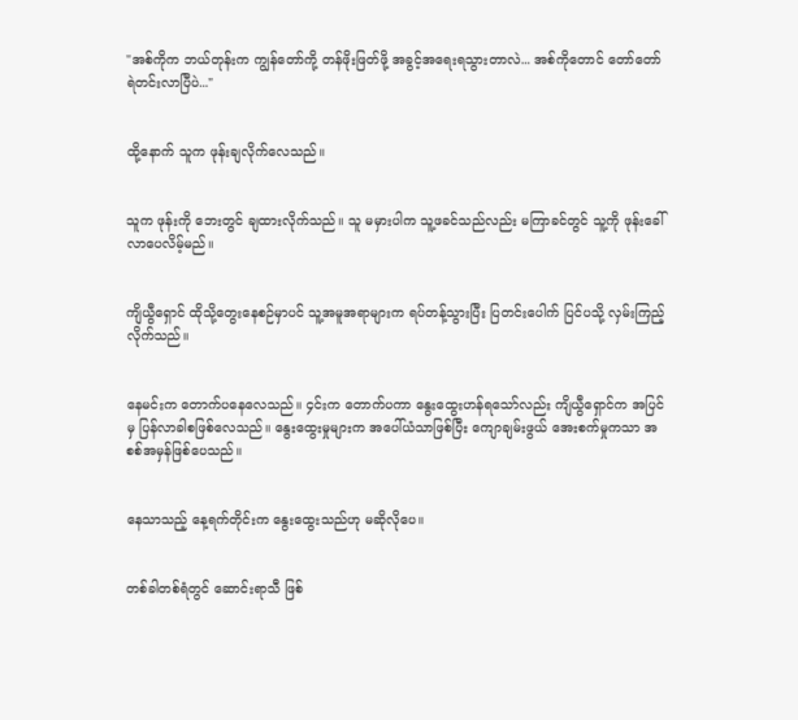"အစ်ကိုက ဘယ်တုန်းက ကျွန်တော်ကို့ တန်ဖိုးဖြတ်ဖို့ အခွင့်အရေးရသွားတာလဲ... အစ်ကိုတောင် တော်တော် ရဲတင်းလာပြီပဲ..."


ထို့နောက် သူက ဖုန်းချလိုက်လေသည်။


သူက ဖုန်းကို ဘေးတွင် ချထားလိုက်သည်။ သူ မမှားပါက သူ့ဖခင်သည်လည်း မကြာခင်တွင် သူ့ကို ဖုန်းခေါ်လာပေလိမ့်မည်။


ကျိယွီရှောင် ထိုသို့တွေးနေစဉ်မှာပင် သူ့အမူအရာများက ရပ်တန့်သွားပြီး ပြတင်းပေါက် ပြင်ပသို့ လှမ်းကြည့်လိုက်သည်။


နေမင်းက တောက်ပနေလေသည်။ ၄င်းက တောက်ပကာ နွေးထွေးဟန်ရသော်လည်း ကျိယွီရှောင်က အပြင်မှ ပြန်လာခါစဖြစ်လေသည်။ နွေးထွေးမှုများက အပေါ်ယံသာဖြစ်ပြီး ကျောချမ်းဖွယ် အေးစက်မှုကသာ အစစ်အမှန်ဖြစ်ပေသည်။


နေသာသည့် နေ့ရက်တိုင်းက နွေးထွေးသည်ဟု မဆိုလိုပေ။


တစ်ခါတစ်ရံတွင် ဆောင်းရာသီ ဖြစ်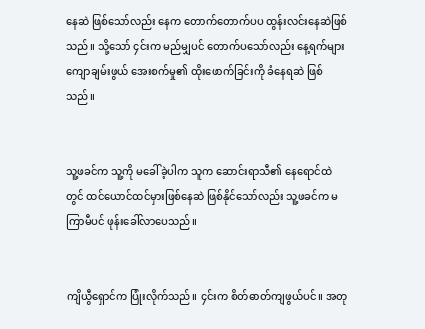နေဆဲ ဖြစ်သော်လည်း နေက တောက်တောက်ပပ ထွန်းလင်းနေဆဲဖြစ်သည်။ သို့သော် ၄င်းက မည်မျှပင် တောက်ပသော်လည်း နေ့ရက်များ ကျောချမ်းဖွယ် အေးစက်မှု၏ ထိုးဖောက်ခြင်းကို ခံနေရဆဲ ဖြစ်သည်။


သူ့ဖခင်က သူ့ကို မခေါ်ခဲ့ပါက သူက ဆောင်းရာသီ၏ နေရောင်ထဲတွင် ထင်ယောင်ထင်မှားဖြစ်နေဆဲ ဖြစ်နိုင်သော်လည်း သူ့ဖခင်က မကြာမီပင် ဖုန်းခေါ်လာပေသည်။


ကျိယွီရှောင်က ပြုံးလိုက်သည်။ ၄င်းက စိတ်ဓာတ်ကျဖွယ်ပင်။ အတု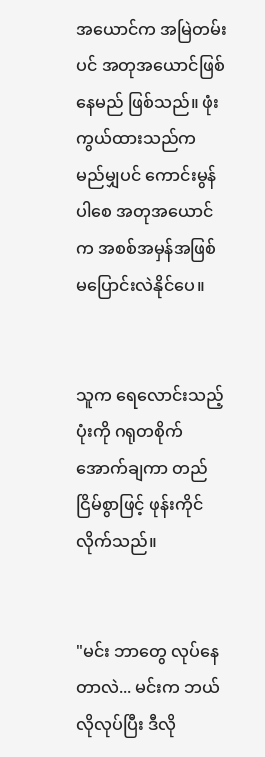အယောင်က အမြဲတမ်းပင် အတုအယောင်ဖြစ်နေမည် ဖြစ်သည်။ ဖုံးကွယ်ထားသည်က မည်မျှပင် ကောင်းမွန်ပါစေ အတုအယောင်က အစစ်အမှန်အဖြစ် မပြောင်းလဲနိုင်ပေ။


သူက ရေလောင်းသည့် ပုံးကို ဂရုတစိုက် အောက်ချကာ တည်ငြိမ်စွာဖြင့် ဖုန်းကိုင်လိုက်သည်။


"မင်း ဘာတွေ လုပ်နေတာလဲ... မင်းက ဘယ်လိုလုပ်ပြီး ဒီလို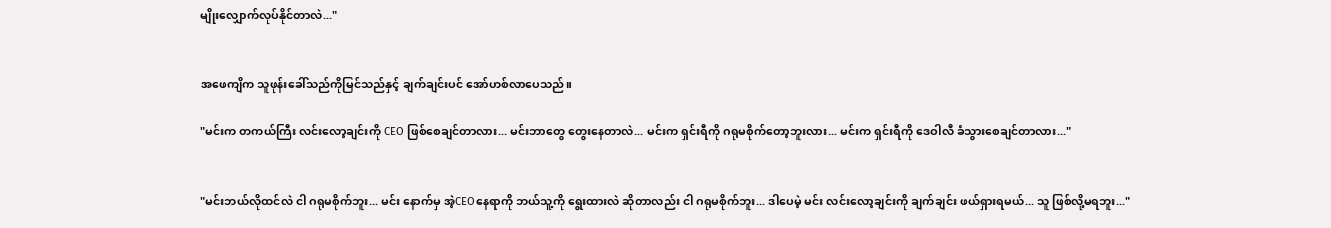မျိုးလျှောက်လုပ်နိုင်တာလဲ..."


အဖေကျိက သူဖုန်းခေါ်သည်ကိုမြင်သည်နှင့် ချက်ချင်းပင် အော်ဟစ်လာပေသည်။

"မင်းက တကယ်ကြီး လင်းလော့ချင်းကို CEO ဖြစ်စေချင်တာလား... မင်းဘာတွေ တွေးနေတာလဲ... မင်းက ရှင်းရီကို ဂရုမစိုက်တော့ဘူးလား... မင်းက ရှင်းရီကို ဒေဝါလီ ခံသွားစေချင်တာလား..."


"မင်းဘယ်လိုထင်လဲ ငါ ဂရုမစိုက်ဘူး... မင်း နောက်မှ အဲ့CEOနေရာကို ဘယ်သူ့ကို ရွေးထားလဲ ဆိုတာလည်း ငါ ဂရုမစိုက်ဘူး... ဒါပေမဲ့ မင်း လင်းလော့ချင်းကို ချက်ချင်း ဖယ်ရှားရမယ်... သူ ဖြစ်လို့မရဘူး..."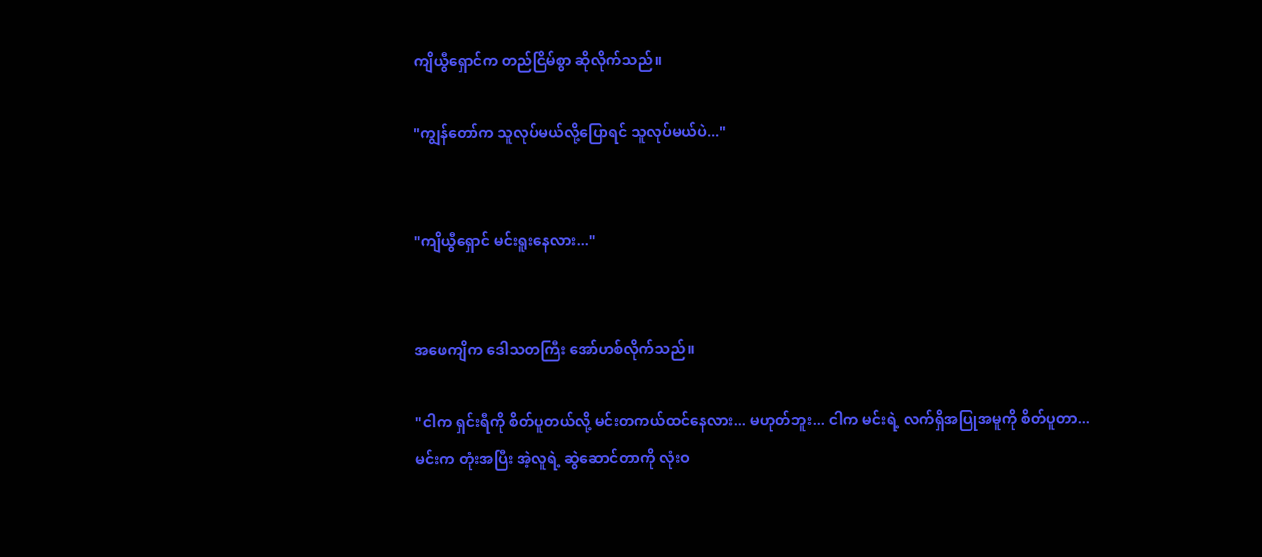ကျိယွီရှောင်က တည်ငြိမ်စွာ ဆိုလိုက်သည်။

"ကျွန်တော်က သူလုပ်မယ်လို့ပြောရင် သူလုပ်မယ်ပဲ..."


"ကျိယွီရှောင် မင်းရူးနေလား..."


အဖေကျိက ဒေါသတကြီး အော်ဟစ်လိုက်သည်။

"ငါက ရှင်းရီကို စိတ်ပူတယ်လို့ မင်းတကယ်ထင်နေလား... မဟုတ်ဘူး... ငါက မင်းရဲ့ လက်ရှိအပြုအမူကို စိတ်ပူတာ... မင်းက တုံးအပြီး အဲ့လူရဲ့ ဆွဲဆောင်တာကို လုံးဝ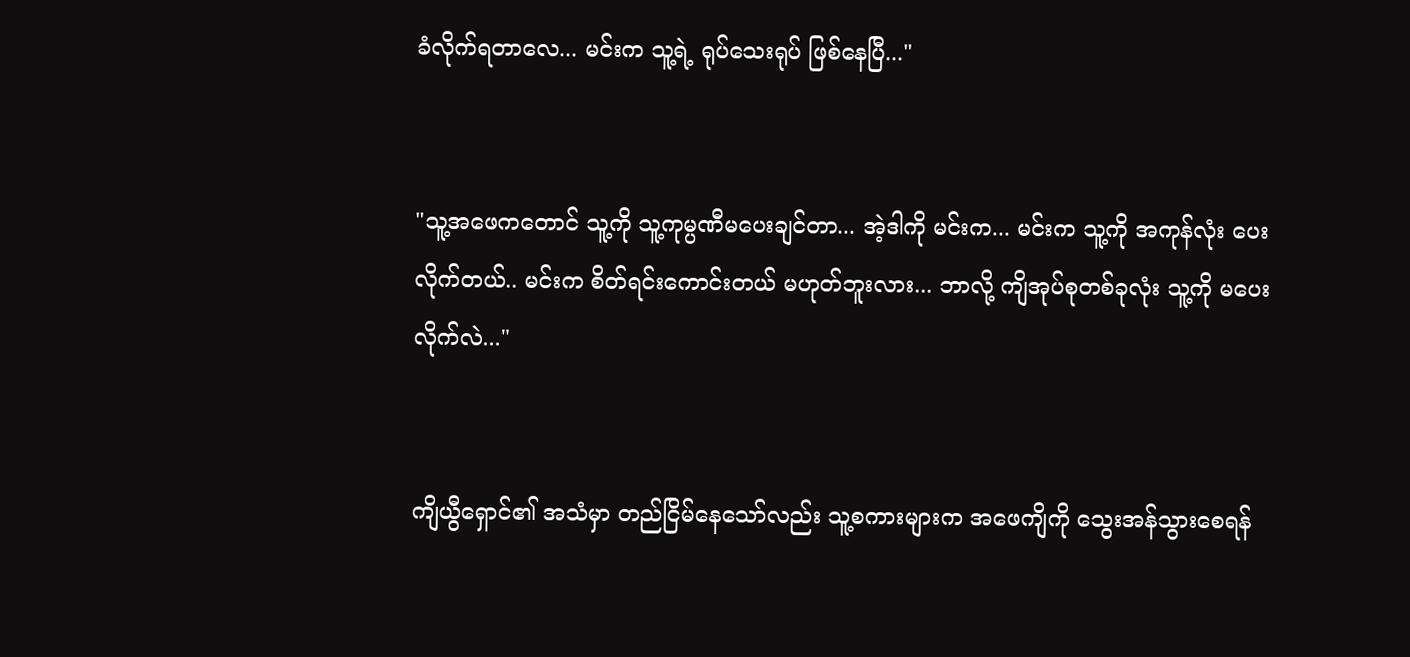ခံလိုက်ရတာလေ... မင်းက သူ့ရဲ့ ရုပ်သေးရုပ် ဖြစ်နေပြီ..."


"သူ့အဖေကတောင် သူ့ကို သူ့ကုမ္ပဏီမပေးချင်တာ... အဲ့ဒါကို မင်းက... မင်းက သူ့ကို အကုန်လုံး ပေးလိုက်တယ်.. မင်းက စိတ်ရင်းကောင်းတယ် မဟုတ်ဘူးလား... ဘာလို့ ကျိအုပ်စုတစ်ခုလုံး သူ့ကို မပေးလိုက်လဲ..."


ကျိယွီရှောင်၏ အသံမှာ တည်ငြိမ်နေသော်လည်း သူ့စကားများက အဖေကျိကို သွေးအန်သွားစေရန်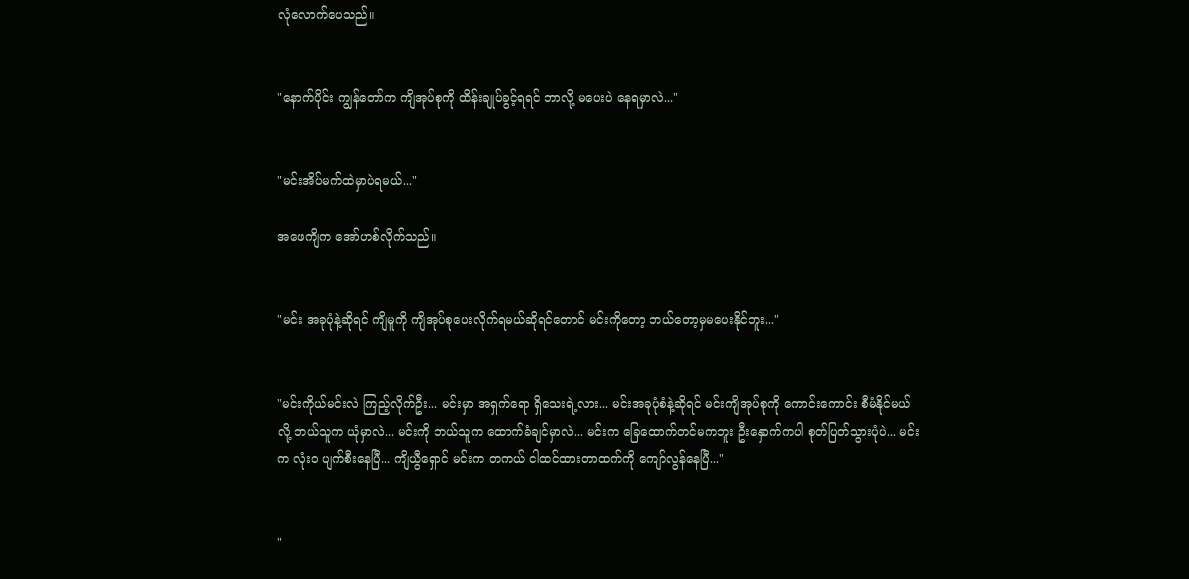လုံလောက်ပေသည်။


"နောက်ပိုင်း ကျွန်တော်က ကျိအုပ်စုကို ထိန်းချုပ်ခွင့်ရရင် ဘာလို့ မပေးပဲ နေရမှာလဲ..."


"မင်းအိပ်မက်ထဲမှာပဲရမယ်..."

အဖေကျိက အော်ဟစ်လိုက်သည်။


"မင်း အခုပုံနဲ့ဆိုရင် ကျိမူကို ကျိအုပ်စုပေးလိုက်ရမယ်ဆိုရင်တောင် မင်းကိုတော့ ဘယ်တော့မှမပေးနိုင်ဘူး..."


"မင်းကိုယ်မင်းလဲ ကြည့်လိုက်ဦး... မင်းမှာ အရှက်ရော ရှိသေးရဲ့လား... မင်းအခုပုံစံနဲ့ဆိုရင် မင်းကျိအုပ်စုကို ကောင်းကောင်း စီမံနိုင်မယ်လို့ ဘယ်သူက ယုံမှာလဲ... မင်းကို ဘယ်သူက ထောက်ခံချင်မှာလဲ... မင်းက ခြေထောက်တင်မကဘူး ဦးနှောက်ကပါ စုတ်ပြတ်သွားပုံပဲ... မင်းက လုံးဝ ပျက်စီးနေပြီ... ကျိယွီရှောင် မင်းက တကယ် ငါထင်ထားတာထက်ကို ကျော်လွန်နေပြီ..."


"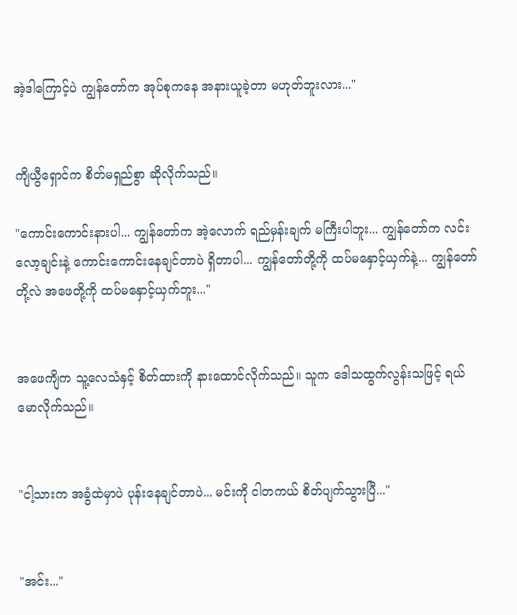အဲ့ဒါကြောင့်ပဲ ကျွန်တော်က အုပ်စုကနေ အနားယူခဲ့တာ မဟုတ်ဘူးလား..."


ကျိယွီရှောင်က စိတ်မရှည်စွာ ဆိုလိုက်သည်။

"ကောင်းကောင်းနားပါ... ကျွန်တော်က အဲ့လောက် ရည်မှန်းချက် မကြီးပါဘူး... ကျွန်တော်က လင်းလော့ချင်းနဲ့ ကောင်းကောင်းနေချင်တာပဲ ရှိတာပါ... ကျွန်တော်တို့ကို ထပ်မနှောင့်ယှက်နဲ့... ကျွန်တော်တို့လဲ အဖေတို့ကို ထပ်မနှောင့်ယှက်ဘူး..."


အဖေကျိက သူ့လေသံနှင့် စိတ်ထားကို နားထောင်လိုက်သည်။ သူက ဒေါသထွက်လွန်းသဖြင့် ရယ်မောလိုက်သည်။


"ငါ့သားက အခွံထဲမှာပဲ ပုန်းနေချင်တာပဲ... မင်းကို ငါတကယ် စိတ်ပျက်သွားပြီ..."


"အင်း..."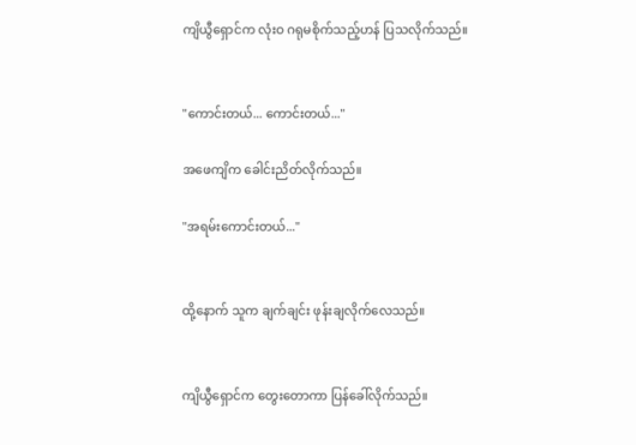ကျိယွီရှောင်က လုံးဝ ဂရုမစိုက်သည့်ဟန် ပြသလိုက်သည်။


"ကောင်းတယ်... ကောင်းတယ်..."

အဖေကျိက ခေါင်းညိတ်လိုက်သည်။

"အရမ်းကောင်းတယ်..."


ထို့နောက် သူက ချက်ချင်း ဖုန်းချလိုက်လေသည်။


ကျိယွီရှောင်က တွေးတောကာ ပြန်ခေါ်လိုက်သည်။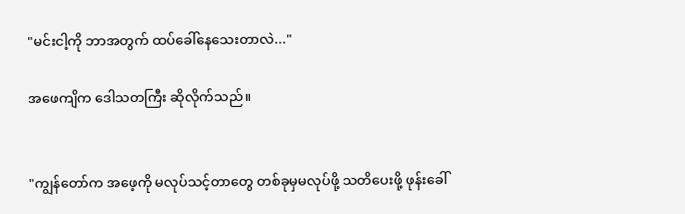"မင်းငါ့ကို ဘာအတွက် ထပ်ခေါ်နေသေးတာလဲ..."

အဖေကျိက ဒေါသတကြီး ဆိုလိုက်သည်။


"ကျွန်တော်က အဖေ့ကို မလုပ်သင့်တာတွေ တစ်ခုမှမလုပ်ဖို့ သတိပေးဖို့ ဖုန်းခေါ်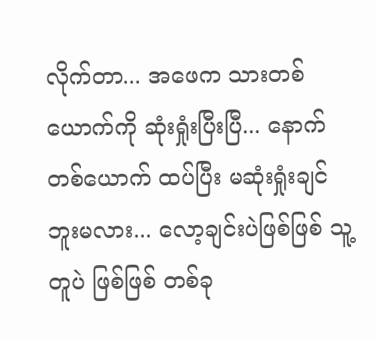လိုက်တာ... အဖေက သားတစ်ယောက်ကို ဆုံးရှုံးပြီးပြီ... နောက်တစ်ယောက် ထပ်ပြီး မဆုံးရှုံးချင်ဘူးမလား... လော့ချင်းပဲဖြစ်ဖြစ် သူ့တူပဲ ဖြစ်ဖြစ် တစ်ခု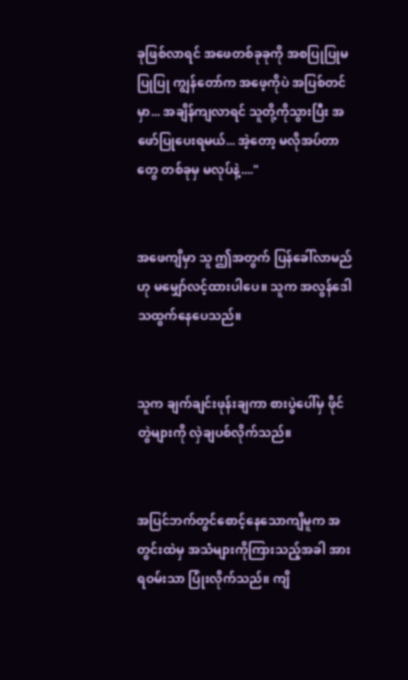ခုဖြစ်လာရင် အဖေတစ်ခုခုကို အစပြုပြုမပြုပြု ကျွန်တော်က အဖေ့ကိုပဲ အပြစ်တင်မှာ... အချိန်ကျလာရင် သူတို့ကိုသွားပြီး အဖော်ပြုပေးရမယ်... အဲ့တော့ မလိုအပ်တာတွေ တစ်ခုမှ မလုပ်နဲ့...."


အဖေကျိမှာ သူ ဤအတွက် ပြန်ခေါ်လာမည်ဟု မမျှော်လင့်ထားပါပေ။ သူက အလွန်ဒေါသထွက်နေပေသည်။


သူက ချက်ချင်းဖုန်းချကာ စားပွဲပေါ်မှ ဖိုင်တွဲများကို လှဲချပစ်လိုက်သည်။


အပြင်ဘက်တွင်စောင့်နေသောကျိမူက အတွင်းထဲမှ အသံများကိုကြားသည့်အခါ အားရဝမ်းသာ ပြုံးလိုက်သည်။ ကျိ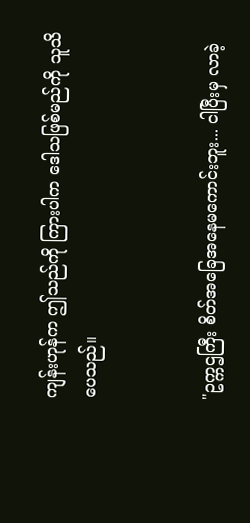ကျန်းဟုန်က ဤသည်ကို ကြားပါက ဒေါသဖြစ်မည်ကို သူသိပေသည်။


"ဥက္ကဌကြီး စိတ်အခြေအနေမကောင်းဘူး... ငါပြီးမှ လာခဲ့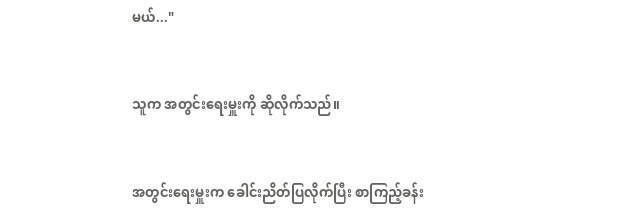မယ်..."


သူက အတွင်းရေးမှူးကို ဆိုလိုက်သည်။


အတွင်းရေးမှူးက ခေါင်းညိတ်ပြလိုက်ပြီး စာကြည့်ခန်း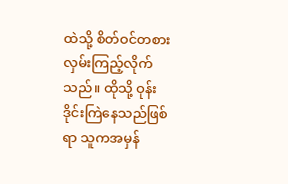ထဲသို့ စိတ်ဝင်တစားလှမ်းကြည့်လိုက်သည်။ ထိုသို့ ဝုန်းဒိုင်းကြဲနေသည်ဖြစ်ရာ သူကအမှန်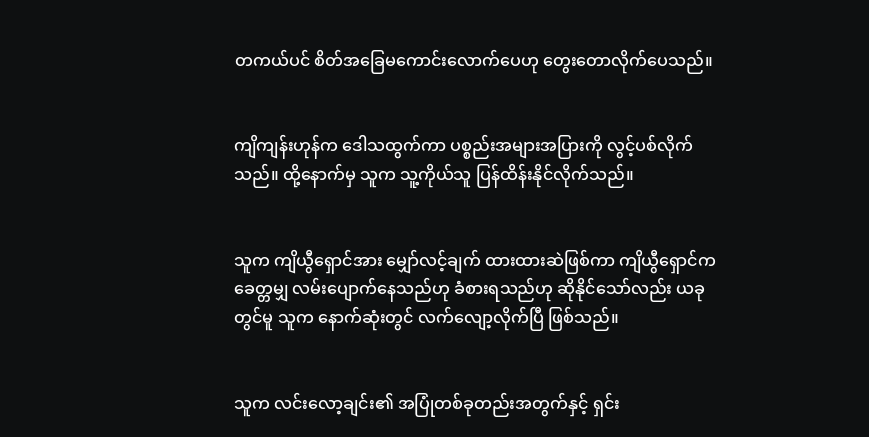တကယ်ပင် စိတ်အခြေမကောင်းလောက်ပေဟု တွေးတောလိုက်ပေသည်။


ကျိကျန်းဟုန်က ဒေါသထွက်ကာ ပစ္စည်းအများအပြားကို လွင့်ပစ်လိုက်သည်။ ထို့နောက်မှ သူက သူ့ကိုယ်သူ ပြန်ထိန်းနိုင်လိုက်သည်။


သူက ကျိယွီရှောင်အား မျှော်လင့်ချက် ထားထားဆဲဖြစ်ကာ ကျိယွီရှောင်က ခေတ္တမျှ လမ်းပျောက်နေသည်ဟု ခံစားရသည်ဟု ဆိုနိုင်သော်လည်း ယခုတွင်မူ သူက နောက်ဆုံးတွင် လက်လျော့လိုက်ပြီ ဖြစ်သည်။


သူက လင်းလော့ချင်း၏ အပြုံတစ်ခုတည်းအတွက်နှင့် ရှင်း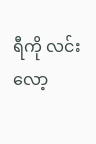ရီကို လင်းလော့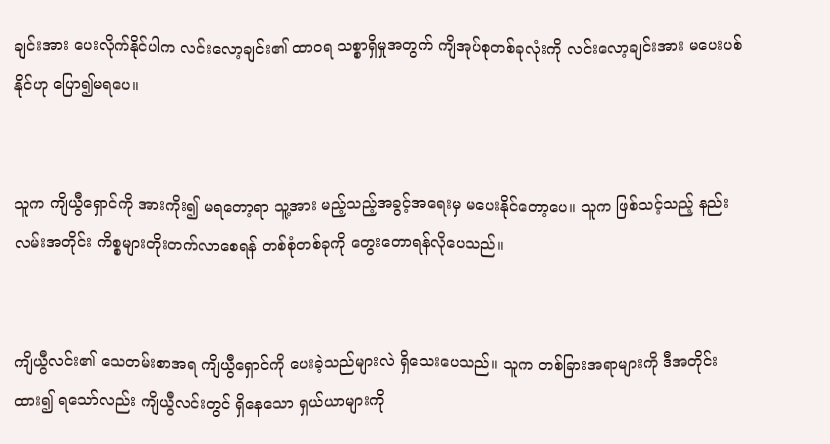ချင်းအား ပေးလိုက်နိုင်ပါက လင်းလော့ချင်း၏ ထာဝရ သစ္စာရှိမှုအတွက် ကျိအုပ်စုတစ်ခုလုံးကို လင်းလော့ချင်းအား မပေးပစ်နိုင်ဟု ပြော၍မရပေ။


သူက ကျိယွီရှောင်ကို အားကိုး၍ မရတော့ရာ သူ့အား မည့်သည့်အခွင့်အရေးမှ မပေးနိုင်တော့ပေ။ သူက ဖြစ်သင့်သည့် နည်းလမ်းအတိုင်း ကိစ္စများတိုးတက်လာစေရန် တစ်စုံတစ်ခုကို တွေးတောရန်လိုပေသည်။


ကျိယွီလင်း၏ သေတမ်းစာအရ ကျိယွီရှောင်ကို ပေးခဲ့သည်များလဲ ရှိသေးပေသည်။ သူက တစ်ခြားအရာများကို ဒီအတိုင်း ထား၍ ရသော်လည်း ကျိယွီလင်းတွင် ရှိနေသော ရှယ်ယာများကို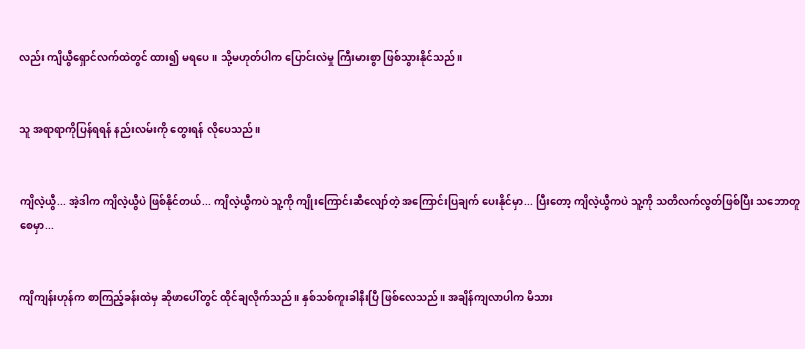လည်း ကျိယွီရှောင်လက်ထဲတွင် ထား၍ မရပေ။ သို့မဟုတ်ပါက ပြောင်းလဲမှု ကြီးမားစွာ ဖြစ်သွားနိုင်သည်။


သူ အရာရာကိုပြန်ရရန် နည်းလမ်းကို တွေးရန် လိုပေသည်။


ကျိလဲ့ယွီ... အဲ့ဒါက ကျိလဲ့ယွီပဲ ဖြစ်နိုင်တယ်... ကျိလဲ့ယွီကပဲ သူ့ကို ကျိုးကြောင်းဆီလျော်တဲ့ အကြောင်းပြချက် ပေးနိုင်မှာ... ပြီးတော့ ကျိလဲ့ယွီကပဲ သူ့ကို သတိလက်လွတ်ဖြစ်ပြီး သဘောတူစေမှာ...


ကျိကျန်းဟုန်က စာကြည့်ခန်းထဲမှ ဆိုဖာပေါ်တွင် ထိုင်ချလိုက်သည်။ နှစ်သစ်ကူးခါနီးပြီ ဖြစ်လေသည်။ အချိန်ကျလာပါက မိသား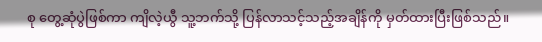စု တွေ့ဆုံပွဲဖြစ်ကာ ကျိလဲ့ယွီ သူ့ဘက်သို့ ပြန်လာသင့်သည့်အချိန်ကို မှတ်ထားပြီးဖြစ်သည်။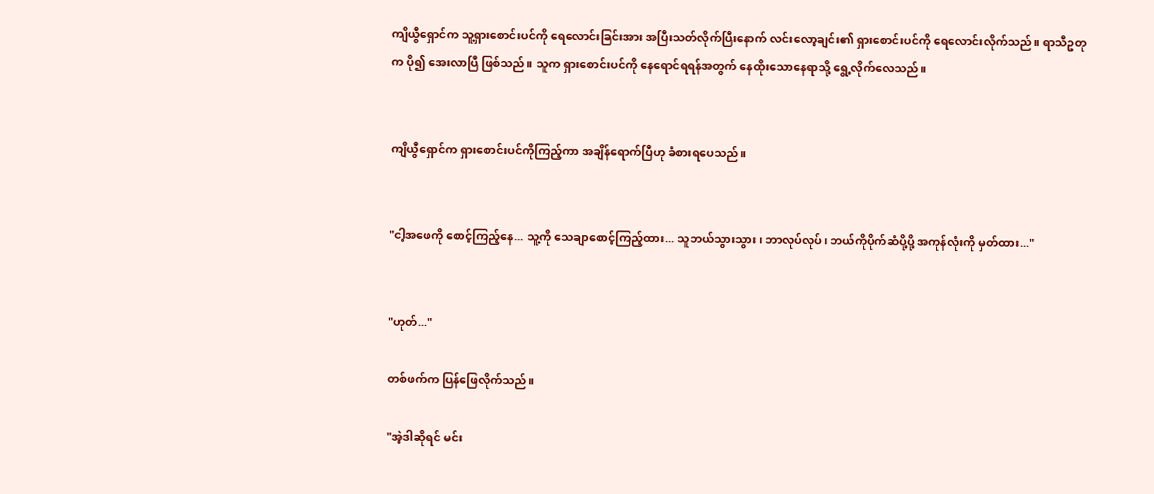ကျိယွီရှောင်က သူ့ရှားစောင်းပင်ကို ရေလောင်းခြင်းအား အပြီးသတ်လိုက်ပြီးနောက် လင်းလော့ချင်း၏ ရှားစောင်းပင်ကို ရေလောင်းလိုက်သည်။ ရာသီဥတုက ပို၍ အေးလာပြီ ဖြစ်သည်။ သူက ရှားစောင်းပင်ကို နေရောင်ရရန်အတွက် နေထိုးသောနေရာသို့ ရွေ့လိုက်လေသည်။


ကျိယွီရှောင်က ရှားစောင်းပင်ကိုကြည့်ကာ အချိန်ရောက်ပြီဟု ခံစားရပေသည်။


"ငါ့အဖေကို စောင့်ကြည့်နေ... သူ့ကို သေချာစောင့်ကြည့်ထား... သူဘယ်သွားသွား၊ ဘာလုပ်လုပ်၊ ဘယ်ကိုပိုက်ဆံပို့ပို့ အကုန်လုံးကို မှတ်ထား..."


"ဟုတ်..."

တစ်ဖက်က ပြန်ဖြေလိုက်သည်။

"အဲ့ဒါဆိုရင် မင်း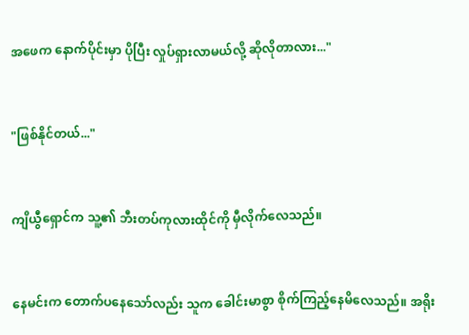အဖေက နောက်ပိုင်းမှာ ပိုပြီး လှုပ်ရှားလာမယ်လို့ ဆိုလိုတာလား..."


"ဖြစ်နိုင်တယ်..."


ကျိယွီရှောင်က သူ့၏ ဘီးတပ်ကုလားထိုင်ကို မှီလိုက်လေသည်။


နေမင်းက တောက်ပနေသော်လည်း သူက ခေါင်းမာစွာ စိုက်ကြည့်နေမိလေသည်။ အရိုး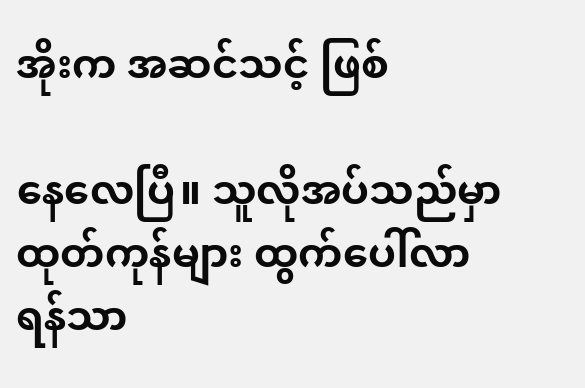အိုးက အဆင်သင့် ဖြစ်

နေလေပြီ။ သူလိုအပ်သည်မှာ ထုတ်ကုန်များ ထွက်ပေါ်လာရန်သာ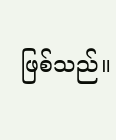ဖြစ်သည်။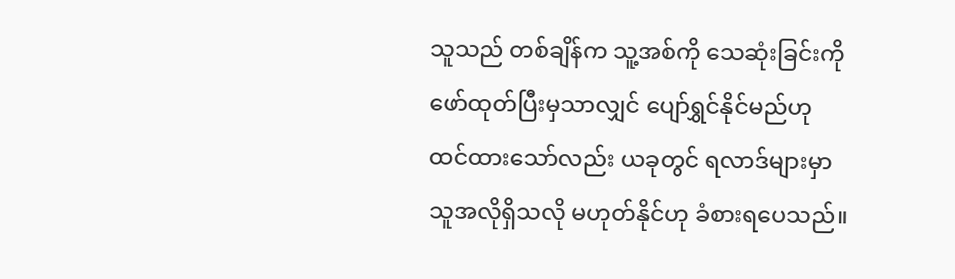သူသည် တစ်ချိန်က သူ့အစ်ကို သေဆုံးခြင်းကို ဖော်ထုတ်ပြီးမှသာလျှင် ပျော်ရွှင်နိုင်မည်ဟု ထင်ထားသော်လည်း ယခုတွင် ရလာဒ်များမှာ သူအလိုရှိသလို မဟုတ်နိုင်ဟု ခံစားရပေသည်။